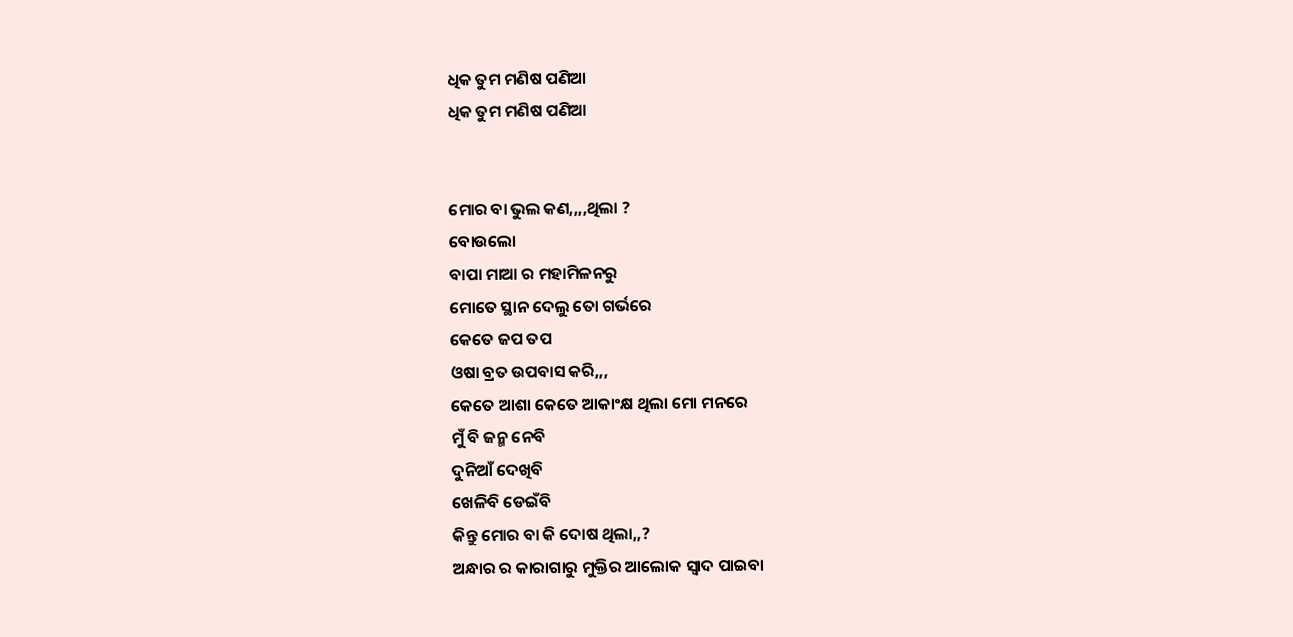ଧିକ ତୁମ ମଣିଷ ପଣିଆ
ଧିକ ତୁମ ମଣିଷ ପଣିଆ


ମୋର ବା ଭୁଲ କଣ,,,,ଥିଲା ?
ବୋଉଲୋ
ବାପା ମାଆ ର ମହାମିଳନରୁ
ମୋତେ ସ୍ଥାନ ଦେଲୁ ତୋ ଗର୍ଭରେ
କେତେ ଜପ ତପ
ଓଷା ବ୍ରତ ଉପବାସ କରି,,,
କେତେ ଆଶା କେତେ ଆକାଂକ୍ଷ ଥିଲା ମୋ ମନରେ
ମୁଁ ବି ଜନ୍ମ ନେବି
ଦୁନିଆଁ ଦେଖିବି
ଖେଳିବି ଡେଇଁବି
କିନ୍ତୁ ମୋର ବା କି ଦୋଷ ଥିଲା,,?
ଅନ୍ଧାର ର କାରାଗାରୁ ମୁକ୍ତିର ଆଲୋକ ସ୍ୱାଦ ପାଇବା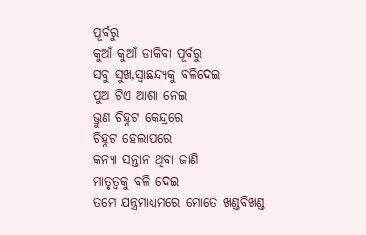ପୂର୍ବରୁ
କୁଆଁ କୁଆଁ ଡାକିବା ପୂର୍ବରୁ
ସବୁ ସୁଖ,ସ୍ୱାଛନ୍ଦ୍ୟକୁ ବଳିଦେଇ
ପୁଅ ଟିଏ ଆଶା ନେଇ
ଭ୍ରୁଣ ଚିହ୍ନଟ କେନ୍ଦ୍ରରେ
ଚିହ୍ନଟ ହେଲାପରେ
କନ୍ୟା ସନ୍ତାନ ଥିବା ଜାଣି
ମାତୃତ୍ୱକୁ ବଳି ଦେଇ
ତମେ ଯନ୍ତ୍ରମାଧ୍ୟମରେ ମୋତେ ଖଣ୍ଡବିଖଣ୍ଡ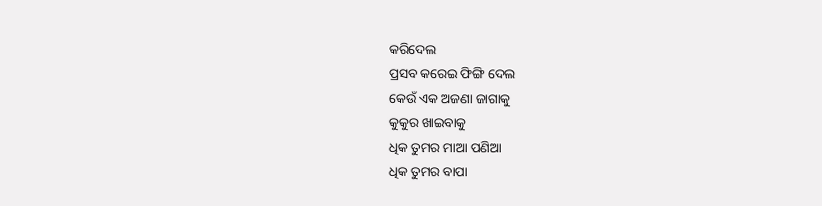କରିଦେଲ
ପ୍ରସବ କରେଇ ଫିଙ୍ଗି ଦେଲ
କେଉଁ ଏକ ଅଜଣା ଜାଗାକୁ
କୁକୁର ଖାଇବାକୁ
ଧିକ ତୁମର ମାଆ ପଣିଆ
ଧିକ ତୁମର ବାପା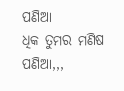ପଣିଆ
ଧିକ ତୁମର ମଣିଷ ପଣିଆ,,,